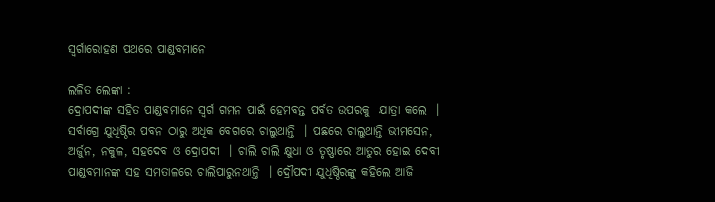ସ୍ୱର୍ଗାରୋହଣ ପଥରେ ପାଣ୍ଡବମାନେ

ଲଳିତ ଲେଙ୍କା :
ଦ୍ରୋପଦୀଙ୍କ ସହିତ ପାଣ୍ଡବମାନେ ସ୍ୱର୍ଗ ଗମନ ପାଇଁ ହେମବନ୍ତ ପର୍ବତ ଉପରକୁ  ଯାତ୍ରା କଲେ  । ସର୍ବାଗ୍ରେ ଯୁଧିଷ୍ଠିର ପବନ ଠାରୁ ଅଧିକ ବେଗରେ ଚାଲୁଥାନ୍ତି  । ପଛରେ ଚାଲୁଥାନ୍ତି ଭୀମସେନ, ଅର୍ଜୁନ, ନକୁଳ, ସହଦେବ ଓ ଦ୍ରୋପଦୀ  । ଚାଲି ଚାଲି କ୍ଷୁଧା ଓ ତୃଷ୍ଣାରେ ଆତୁର ହୋଇ ଦେବୀ ପାଣ୍ଡବମାନଙ୍କ ସହ ସମତାଳରେ ଚାଲିପାରୁନଥାନ୍ତି  । ଦ୍ରୌପଦୀ ଯୁଧିଷ୍ଠିରଙ୍କୁ କହିଲେ ଆଜି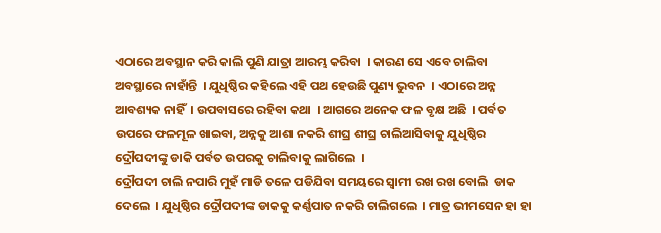ଏଠାରେ ଅବସ୍ଥାନ କରି କାଲି ପୁଣି ଯାତ୍ରା ଆରମ୍ଭ କରିବା  । କାରଣ ସେ ଏବେ ଚାଲିବା ଅବସ୍ଥାରେ ନାହାଁନ୍ତି  । ଯୁଧିଷ୍ଠିର କହିଲେ ଏହି ପଥ ହେଉଛି ପୁଣ୍ୟ ଭୁବନ  । ଏଠାରେ ଅନ୍ନ ଆବଶ୍ୟକ ନାହିଁ  । ଉପବାସରେ ରହିବା କଥା  । ଆଗରେ ଅନେକ ଫଳ ବୃକ୍ଷ ଅଛି  । ପର୍ବତ ଉପରେ ଫଳମୂଳ ଖାଇବା, ଅନ୍ନକୁ ଆଶା ନକରି ଶୀଘ୍ର ଶୀଘ୍ର ଚାଲିଆସିବାକୁ ଯୁଧିଷ୍ଠିର ଦ୍ରୌପଦୀଙ୍କୁ ଡାକି ପର୍ବତ ଉପରକୁ ଚାଲିବାକୁ ଲାଗିଲେ  ।
ଦ୍ରୌପଦୀ ଚାଲି ନପାରି ମୁହଁ ମାଡି ତଳେ ପଡିଯିବା ସମୟରେ ସ୍ୱାମୀ ରଖ ରଖ ବୋଲି  ଡାକ ଦେଲେ  । ଯୁଧିଷ୍ଠିର ଦ୍ରୌପଦୀଙ୍କ ଡାକକୁ କର୍ଣ୍ଣପାତ ନକରି ଚାଲିଗଲେ  । ମାତ୍ର ଭୀମସେନ ହା ହା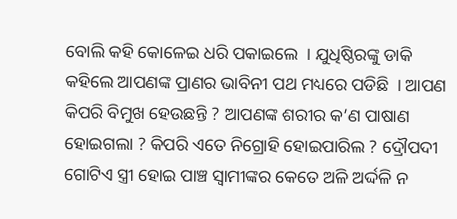ବୋଲି କହି କୋଳେଇ ଧରି ପକାଇଲେ  । ଯୁଧିଷ୍ଠିରଙ୍କୁ ଡାକି କହିଲେ ଆପଣଙ୍କ ପ୍ରାଣର ଭାବିନୀ ପଥ ମଧ୍ୟରେ ପଡିଛି  । ଆପଣ କିପରି ବିମୁଖ ହେଉଛନ୍ତି ? ଆପଣଙ୍କ ଶରୀର କ’ଣ ପାଷାଣ ହୋଇଗଲା ? କିପରି ଏତେ ନିଗ୍ରୋହି ହୋଇପାରିଲ ? ଦ୍ରୌପଦୀ ଗୋଟିଏ ସ୍ତ୍ରୀ ହୋଇ ପାଞ୍ଚ ସ୍ୱାମୀଙ୍କର କେତେ ଅଳି ଅର୍ଦ୍ଦଳି ନ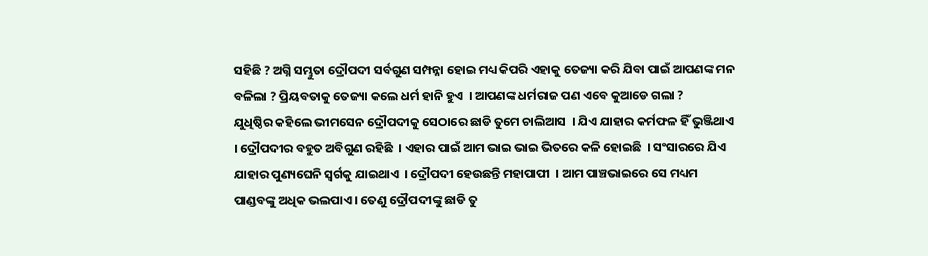ସହିଛି ? ଅଗ୍ନି ସମ୍ଭୁତା ଦ୍ରୌପଦୀ ସର୍ବଗୁଣ ସମ୍ପନ୍ନା ହୋଇ ମଧ୍ୟ କିପରି ଏହାକୁ ତେଜ୍ୟା କରି ଯିବା ପାଇଁ ଆପଣଙ୍କ ମନ ବଳିଲା ? ପ୍ରିୟବତାକୁ ତେଜ୍ୟା କଲେ ଧର୍ମ ହାନି ହୁଏ  । ଆପଣଙ୍କ ଧର୍ମରାଜ ପଣ ଏବେ କୁଆଡେ ଗଲା ?
ଯୁଧିଷ୍ଠିର କହିଲେ ଭୀମସେନ ଦ୍ରୌପଦୀକୁ ସେଠାରେ ଛାଡି ତୁମେ ଚାଲିଆସ  । ଯିଏ ଯାହାର କର୍ମଫଳ ହିଁ ଭୁଞ୍ଜିଥାଏ  । ଦ୍ରୌପଦୀର ବହୁତ ଅବିଗୁଣ ରହିଛି  । ଏହାର ପାଇଁ ଆମ ଭାଇ ଭାଇ ଭିତରେ କଳି ହୋଇଛି  । ସଂସାରରେ ଯିଏ ଯାହାର ପୁଣ୍ୟଘେନି ସ୍ୱର୍ଗକୁ ଯାଇଥାଏ  । ଦ୍ରୌପଦୀ ହେଉଛନ୍ତି ମହାପାପୀ  । ଆମ ପାଞ୍ଚଭାଇରେ ସେ ମଧ୍ୟମ ପାଣ୍ଡବଙ୍କୁ ଅଧିକ ଭଲପାଏ । ତେଣୁ ଦ୍ରୌପଦୀଙ୍କୁ ଛାଡି ତୁ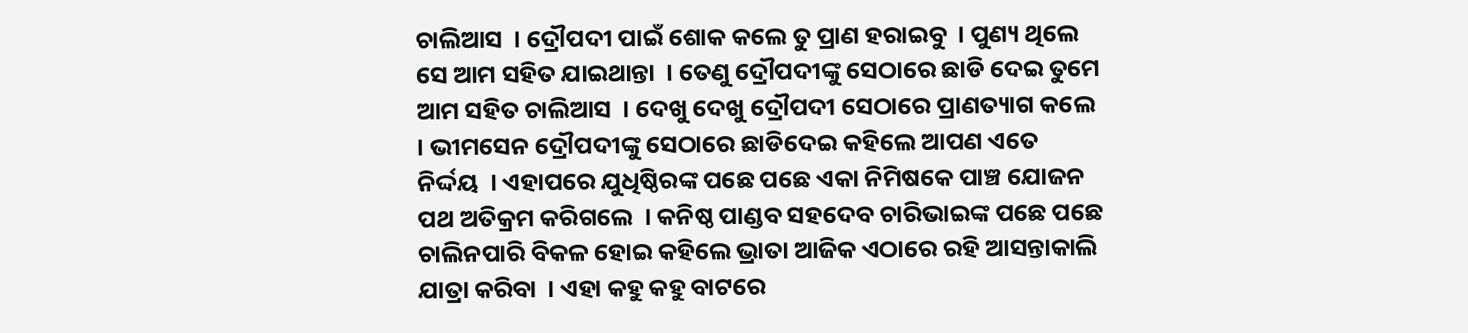ଚାଲିଆସ  । ଦ୍ରୌପଦୀ ପାଇଁ ଶୋକ କଲେ ତୁ ପ୍ରାଣ ହରାଇବୁ  । ପୁଣ୍ୟ ଥିଲେ ସେ ଆମ ସହିତ ଯାଇଥାନ୍ତା  । ତେଣୁ ଦ୍ରୌପଦୀଙ୍କୁ ସେଠାରେ ଛାଡି ଦେଇ ତୁମେ ଆମ ସହିତ ଚାଲିଆସ  । ଦେଖୁ ଦେଖୁ ଦ୍ରୌପଦୀ ସେଠାରେ ପ୍ରାଣତ୍ୟାଗ କଲେ  । ଭୀମସେନ ଦ୍ରୌପଦୀଙ୍କୁ ସେଠାରେ ଛାଡିଦେଇ କହିଲେ ଆପଣ ଏତେ ନିର୍ଦ୍ଦୟ  । ଏହାପରେ ଯୁଧିଷ୍ଠିରଙ୍କ ପଛେ ପଛେ ଏକା ନିମିଷକେ ପାଞ୍ଚ ଯୋଜନ ପଥ ଅତିକ୍ରମ କରିଗଲେ  । କନିଷ୍ଠ ପାଣ୍ଡବ ସହଦେବ ଚାରିଭାଇଙ୍କ ପଛେ ପଛେ ଚାଲିନପାରି ବିକଳ ହୋଇ କହିଲେ ଭ୍ରାତା ଆଜିକ ଏଠାରେ ରହି ଆସନ୍ତାକାଲି ଯାତ୍ରା କରିବା  । ଏହା କହୁ କହୁ ବାଟରେ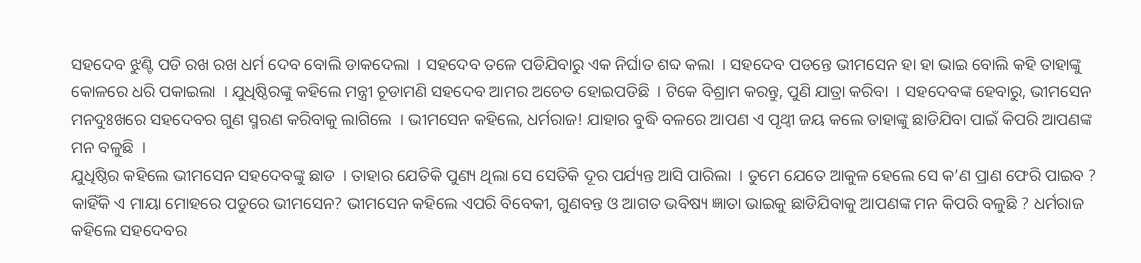ସହଦେବ ଝୁଣ୍ଟି ପଡି ରଖ ରଖ ଧର୍ମ ଦେବ ବୋଲି ଡାକଦେଲା  । ସହଦେବ ତଳେ ପଡିଯିବାରୁ ଏକ ନିର୍ଘାତ ଶବ୍ଦ କଲା  । ସହଦେବ ପଡନ୍ତେ ଭୀମସେନ ହା ହା ଭାଇ ବୋଲି କହି ତାହାଙ୍କୁ କୋଳରେ ଧରି ପକାଇଲା  । ଯୁଧିଷ୍ଠିରଙ୍କୁ କହିଲେ ମନ୍ତ୍ରୀ ଚୂଡାମଣି ସହଦେବ ଆମର ଅଚେତ ହୋଇପଡିଛି  । ଟିକେ ବିଶ୍ରାମ କରନ୍ତୁ, ପୁଣି ଯାତ୍ରା କରିବା  । ସହଦେବଙ୍କ ହେବାରୁ, ଭୀମସେନ ମନଦୁଃଖରେ ସହଦେବର ଗୁଣ ସ୍ମରଣ କରିବାକୁ ଲାଗିଲେ  । ଭୀମସେନ କହିଲେ, ଧର୍ମରାଜ! ଯାହାର ବୁଦ୍ଧି ବଳରେ ଆପଣ ଏ ପୃଥ୍ୱୀ ଜୟ କଲେ ତାହାଙ୍କୁ ଛାଡିଯିବା ପାଇଁ କିପରି ଆପଣଙ୍କ ମନ ବଳୁଛି  ।
ଯୁଧିଷ୍ଠିର କହିଲେ ଭୀମସେନ ସହଦେବଙ୍କୁ ଛାଡ  । ତାହାର ଯେତିକି ପୁଣ୍ୟ ଥିଲା ସେ ସେତିକି ଦୂର ପର୍ଯ୍ୟନ୍ତ ଆସି ପାରିଲା  । ତୁମେ ଯେତେ ଆକୁଳ ହେଲେ ସେ କ’ଣ ପ୍ରାଣ ଫେରି ପାଇବ ? କାହିଁକି ଏ ମାୟା ମୋହରେ ପଡୁରେ ଭୀମସେନ? ଭୀମସେନ କହିଲେ ଏପରି ବିବେକୀ, ଗୁଣବନ୍ତ ଓ ଆଗତ ଭବିଷ୍ୟ ଜ୍ଞାତା ଭାଇକୁ ଛାଡିଯିବାକୁ ଆପଣଙ୍କ ମନ କିପରି ବଳୁଛି ? ଧର୍ମରାଜ କହିଲେ ସହଦେବର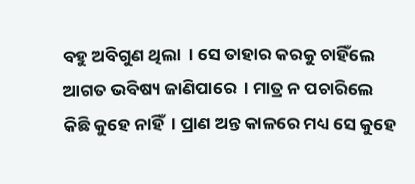ବହୁ ଅବିଗୁଣ ଥିଲା  । ସେ ତାହାର କରକୁ ଚାହିଁଲେ ଆଗତ ଭବିଷ୍ୟ ଜାଣିପାରେ  । ମାତ୍ର ନ ପଚାରିଲେ କିଛି କୁହେ ନାହିଁ  । ପ୍ରାଣ ଅନ୍ତ କାଳରେ ମଧ୍ୟ ସେ କୁହେ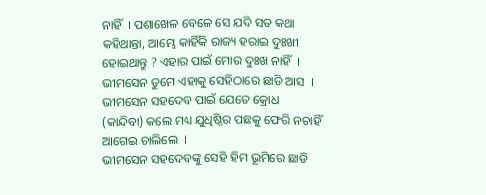ନାହିଁ  । ପଶାଖେଳ ବେଳେ ସେ ଯଦି ସତ କଥା କହିଥାନ୍ତା, ଆମ୍ଭେ କାହିଁକି ରାଜ୍ୟ ହରାଇ ଦୁଃଖୀ ହୋଇଥାନ୍ତୁ ? ଏହାର ପାଇଁ ମୋର ଦୁଃଖ ନାହିଁ  । ଭୀମସେନ ତୁମେ ଏହାକୁ ସେହିଠାରେ ଛାଡି ଆସ  । ଭୀମସେନ ସହଦେବ ପାଇଁ ଯେତେ କ୍ରୋଧ (କାନ୍ଦିବା) କଲେ ମଧ୍ୟ ଯୁଧିଷ୍ଠିର ପଛକୁ ଫେରି ନଚାହିଁ ଆଗେଇ ଚାଲିଲେ  ।
ଭୀମସେନ ସହଦେବଙ୍କୁ ସେହି ହିମ ଭୂମିରେ ଛାଡି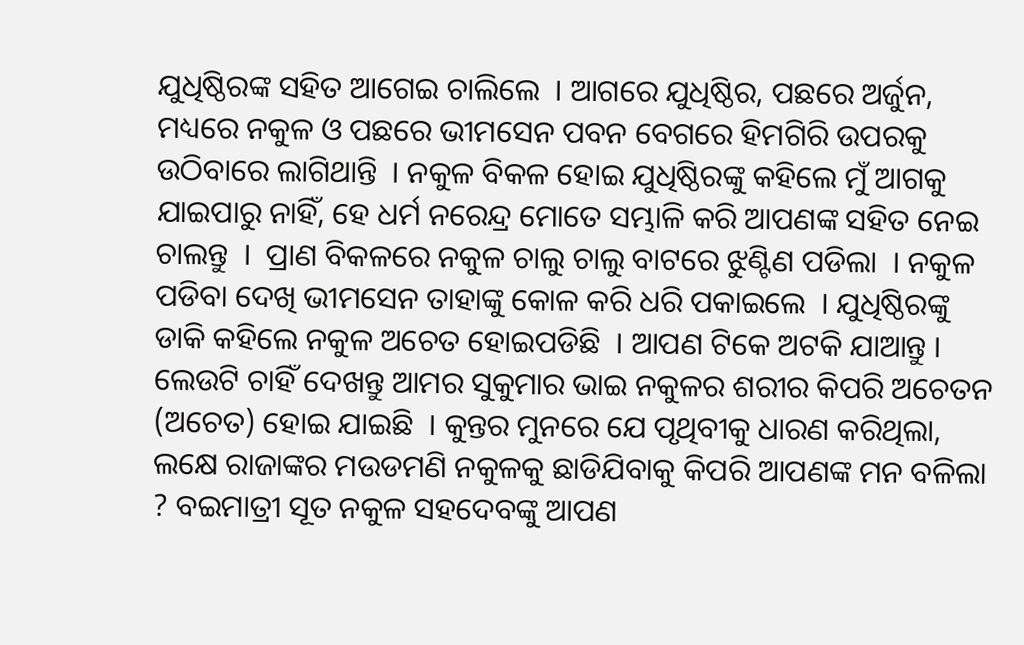ଯୁଧିଷ୍ଠିରଙ୍କ ସହିତ ଆଗେଇ ଚାଲିଲେ  । ଆଗରେ ଯୁଧିଷ୍ଠିର, ପଛରେ ଅର୍ଜୁନ, ମଧ୍ୟରେ ନକୁଳ ଓ ପଛରେ ଭୀମସେନ ପବନ ବେଗରେ ହିମଗିରି ଉପରକୁ ଉଠିବାରେ ଲାଗିଥାନ୍ତି  । ନକୁଳ ବିକଳ ହୋଇ ଯୁଧିଷ୍ଠିରଙ୍କୁ କହିଲେ ମୁଁ ଆଗକୁ ଯାଇପାରୁ ନାହିଁ, ହେ ଧର୍ମ ନରେନ୍ଦ୍ର ମୋତେ ସମ୍ଭାଳି କରି ଆପଣଙ୍କ ସହିତ ନେଇ ଚାଲନ୍ତୁ  ।  ପ୍ରାଣ ବିକଳରେ ନକୁଳ ଚାଲୁ ଚାଲୁ ବାଟରେ ଝୁଣ୍ଟିଣ ପଡିଲା  । ନକୁଳ ପଡିବା ଦେଖି ଭୀମସେନ ତାହାଙ୍କୁ କୋଳ କରି ଧରି ପକାଇଲେ  । ଯୁଧିଷ୍ଠିରଙ୍କୁ ଡାକି କହିଲେ ନକୁଳ ଅଚେତ ହୋଇପଡିଛି  । ଆପଣ ଟିକେ ଅଟକି ଯାଆନ୍ତୁ । ଲେଉଟି ଚାହିଁ ଦେଖନ୍ତୁ ଆମର ସୁକୁମାର ଭାଇ ନକୁଳର ଶରୀର କିପରି ଅଚେତନ (ଅଚେତ) ହୋଇ ଯାଇଛି  । କୁନ୍ତର ମୁନରେ ଯେ ପୃଥିବୀକୁ ଧାରଣ କରିଥିଲା, ଲକ୍ଷେ ରାଜାଙ୍କର ମଉଡମଣି ନକୁଳକୁ ଛାଡିଯିବାକୁ କିପରି ଆପଣଙ୍କ ମନ ବଳିଲା ? ବଇମାତ୍ରୀ ସୂତ ନକୁଳ ସହଦେବଙ୍କୁ ଆପଣ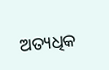ଅତ୍ୟଧିକ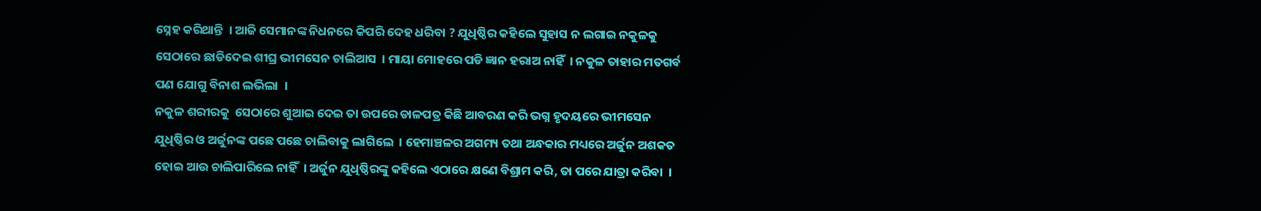ସ୍ନେହ କରିଥାନ୍ତି  । ଆଜି ସେମାନଙ୍କ ନିଧନରେ କିପରି ଦେହ ଧରିବା ? ଯୁଧିଷ୍ଠିର କହିଲେ ସୁହାସ ନ ଲଗାଇ ନକୁଳକୁ ସେଠାରେ ଛାଡିଦେଇ ଶୀଘ୍ର ଭୀମସେନ ଚାଲିଆସ  । ମାୟା ମୋହରେ ପଡି ଜ୍ଞାନ ହରାଅ ନାହିଁ  । ନକୁଳ ତାହାର ମତଗର୍ବ ପଣ ଯୋଗୁ ବିନାଶ ଲଭିଲା  ।
ନକୁଳ ଶରୀରକୁ  ସେଠାରେ ଶୁଆଇ ଦେଇ ତା ଉପରେ ଡାଳପତ୍ର କିଛି ଆବରଣ କରି ଭଗ୍ନ ହୃଦୟରେ ଭୀମସେନ ଯୁଧିଷ୍ଠିର ଓ ଅର୍ଜୁନଙ୍କ ପଛେ ପଛେ ଚାଲିବାକୁ ଲାଗିଲେ  । ହେମାଞ୍ଚଳର ଅଗମ୍ୟ ତଥା ଅନ୍ଧକାର ମଧ୍ୟରେ ଅର୍ଜୁନ ଅଶକତ ହୋଇ ଆଉ ଚାଲିପାରିଲେ ନାହିଁ  । ଅର୍ଜୁନ ଯୁଧିଷ୍ଠିରଙ୍କୁ କହିଲେ ଏଠାରେ କ୍ଷଣେ ବିଶ୍ରାମ କରି, ତା ପରେ ଯାତ୍ରା କରିବା  ।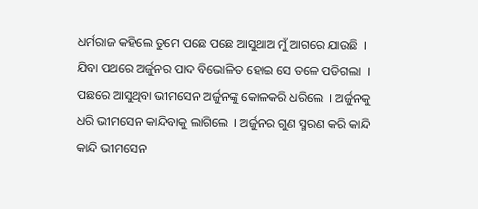ଧର୍ମରାଜ କହିଲେ ତୁମେ ପଛେ ପଛେ ଆସୁଥାଅ ମୁଁ ଆଗରେ ଯାଉଛି  । ଯିବା ପଥରେ ଅର୍ଜୁନର ପାଦ ବିଭୋଳିତ ହୋଇ ସେ ତଳେ ପଡିଗଲା  । ପଛରେ ଆସୁଥିବା ଭୀମସେନ ଅର୍ଜୁନଙ୍କୁ କୋଳକରି ଧରିଲେ  । ଅର୍ଜୁନକୁ ଧରି ଭୀମସେନ କାନ୍ଦିବାକୁ ଲାଗିଲେ  । ଅର୍ଜୁନର ଗୁଣ ସ୍ମରଣ କରି କାନ୍ଦି କାନ୍ଦି ଭୀମସେନ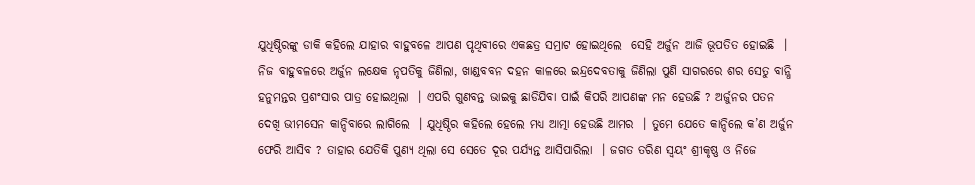ଯୁଧିଷ୍ଠିରଙ୍କୁ ଡାକି କହିଲେ ଯାହାର ବାହୁବଳେ ଆପଣ ପୃଥିବୀରେ ଏକଛତ୍ର ସମ୍ରାଟ ହୋଇଥିଲେ  ସେହି ଅର୍ଜୁନ ଆଜି ଭୂପତିତ ହୋଇଛି  । ନିଜ ବାହୁବଳରେ ଅର୍ଜୁନ ଲକ୍ଷେକ ନୃପତିକୁ ଜିଣିଲା, ଖାଣ୍ଡବବନ ଦହନ କାଳରେ ଇନ୍ଦ୍ରଦେବତାକୁ ଜିଣିଲା ପୁଣି ସାଗରରେ ଶର ସେତୁ ବାନ୍ଧି ହନୁମନ୍ତର ପ୍ରଶଂସାର ପାତ୍ର ହୋଇଥିଲା  । ଏପରି ଗୁଣବନ୍ତ ଭାଇକୁ ଛାଡିଯିବା ପାଇଁ କିପରି ଆପଣଙ୍କ ମନ ହେଉଛି ? ଅର୍ଜୁନର ପତନ ଦେଖି ଭୀମସେନ କାନ୍ଦିବାରେ ଲାଗିଲେ  । ଯୁଧିଷ୍ଠିର କହିଲେ ହେଲେ ମଧ୍ୟ ଆତ୍ମା ହେଉଛି ଆମର  । ତୁମେ ଯେତେ କାନ୍ଦିଲେ କ’ଣ ଅର୍ଜୁନ ଫେରି ଆସିବ ? ତାହାର ଯେତିକି ପୁଣ୍ୟ ଥିଲା ସେ ସେତେ ଦୂର ପର୍ଯ୍ୟନ୍ତ ଆସିପାରିଲା  । ଜଗତ ତରିଣ ସ୍ୱୟଂ ଶ୍ରୀକୃଷ୍ଣ ଓ ନିଜେ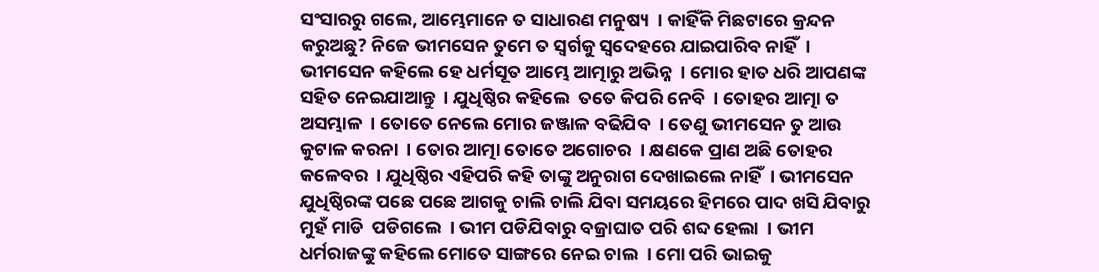ସଂସାରରୁ ଗଲେ, ଆମ୍ଭେମାନେ ତ ସାଧାରଣ ମନୁଷ୍ୟ  । କାହିଁକି ମିଛଟାରେ କ୍ରନ୍ଦନ କରୁଅଛୁ? ନିଜେ ଭୀମସେନ ତୁମେ ତ ସ୍ୱର୍ଗକୁ ସ୍ୱଦେହରେ ଯାଇପାରିବ ନାହିଁ  । ଭୀମସେନ କହିଲେ ହେ ଧର୍ମସୂତ ଆମ୍ଭେ ଆତ୍ମାରୁ ଅଭିନ୍ନ  । ମୋର ହାତ ଧରି ଆପଣଙ୍କ ସହିତ ନେଇଯାଆନ୍ତୁ  । ଯୁଧିଷ୍ଠିର କହିଲେ  ତତେ କିପରି ନେବି  । ତୋହର ଆତ୍ମା ତ ଅସମ୍ଭାଳ  । ତୋତେ ନେଲେ ମୋର ଜଞ୍ଜାଳ ବଢିଯିବ  । ତେଣୁ ଭୀମସେନ ତୁ ଆଉ କୁଟାଳ କରନା  । ତୋର ଆତ୍ମା ତୋତେ ଅଗୋଚର  । କ୍ଷଣକେ ପ୍ରାଣ ଅଛି ତୋହର କଳେବର  । ଯୁଧିଷ୍ଠିର ଏହିପରି କହି ତାଙ୍କୁ ଅନୁରାଗ ଦେଖାଇଲେ ନାହିଁ  । ଭୀମସେନ ଯୁଧିଷ୍ଠିରଙ୍କ ପଛେ ପଛେ ଆଗକୁ ଚାଲି ଚାଲି ଯିବା ସମୟରେ ହିମରେ ପାଦ ଖସି ଯିବାରୁ ମୁହଁ ମାଡି  ପଡିଗଲେ  । ଭୀମ ପଡିଯିବାରୁ ବଜ୍ରାଘାତ ପରି ଶବ୍ଦ ହେଲା  । ଭୀମ ଧର୍ମରାଜଙ୍କୁ କହିଲେ ମୋତେ ସାଙ୍ଗରେ ନେଇ ଚାଲ  । ମୋ ପରି ଭାଇକୁ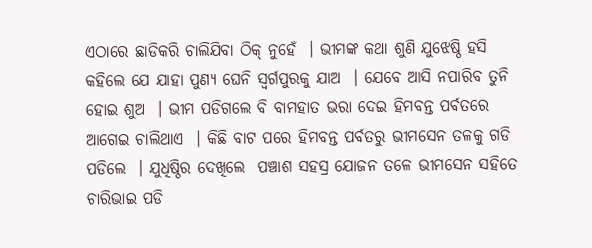ଏଠାରେ ଛାଡିକରି ଚାଲିଯିବା ଠିକ୍ ନୁହେଁ  । ଭୀମଙ୍କ କଥା ଶୁଣି ଯୁଝେଷ୍ଠି ହସି କହିଲେ ଯେ ଯାହା ପୁଣ୍ୟ ଘେନି ସ୍ୱର୍ଗପୁରକୁ ଯାଅ  । ଯେବେ ଆସି ନପାରିବ ତୁନି ହୋଇ ଶୁଅ  । ଭୀମ ପଡିଗଲେ ବି ବାମହାତ ଭରା ଦେଇ ହିମବନ୍ତ ପର୍ବତରେ ଆଗେଇ ଚାଲିଥାଏ  । କିଛି ବାଟ ପରେ ହିମବନ୍ତ ପର୍ବତରୁ ଭୀମସେନ ତଳକୁ ଗଡି ପଡିଲେ  । ଯୁଧିଷ୍ଠିର ଦେଖିଲେ  ପଞ୍ଚାଶ ସହସ୍ର ଯୋଜନ ତଳେ ଭୀମସେନ ସହିତେ ଚାରିଭାଇ ପଡି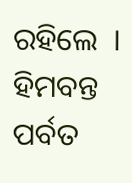ରହିଲେ  । ହିମବନ୍ତ ପର୍ବତ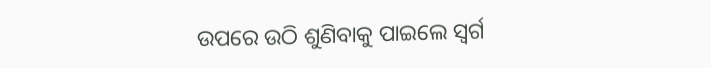ଉପରେ ଉଠି ଶୁଣିବାକୁ ପାଇଲେ ସ୍ୱର୍ଗ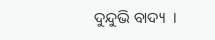ଦୁନ୍ଦୁଭି ବାଦ୍ୟ  ।